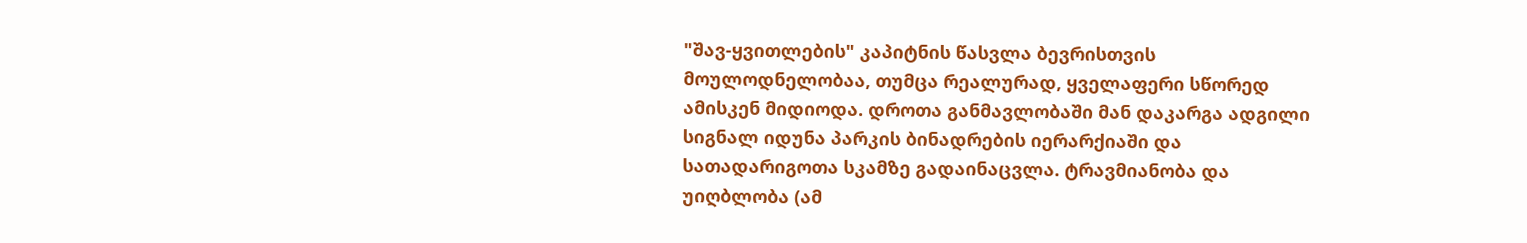"შავ-ყვითლების" კაპიტნის წასვლა ბევრისთვის მოულოდნელობაა, თუმცა რეალურად, ყველაფერი სწორედ ამისკენ მიდიოდა. დროთა განმავლობაში მან დაკარგა ადგილი სიგნალ იდუნა პარკის ბინადრების იერარქიაში და სათადარიგოთა სკამზე გადაინაცვლა. ტრავმიანობა და უიღბლობა (ამ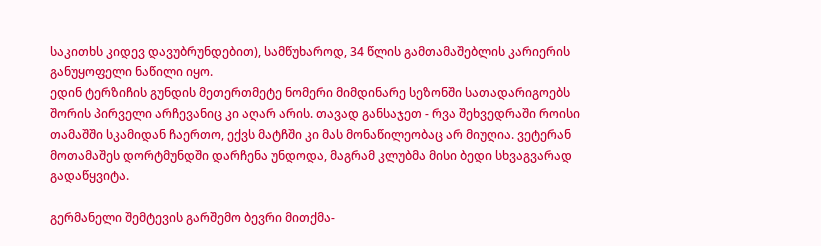საკითხს კიდევ დავუბრუნდებით), სამწუხაროდ, 34 წლის გამთამაშებლის კარიერის განუყოფელი ნაწილი იყო.
ედინ ტერზიჩის გუნდის მეთერთმეტე ნომერი მიმდინარე სეზონში სათადარიგოებს შორის პირველი არჩევანიც კი აღარ არის. თავად განსაჯეთ - რვა შეხვედრაში როისი თამაშში სკამიდან ჩაერთო, ექვს მატჩში კი მას მონაწილეობაც არ მიუღია. ვეტერან მოთამაშეს დორტმუნდში დარჩენა უნდოდა, მაგრამ კლუბმა მისი ბედი სხვაგვარად გადაწყვიტა.

გერმანელი შემტევის გარშემო ბევრი მითქმა-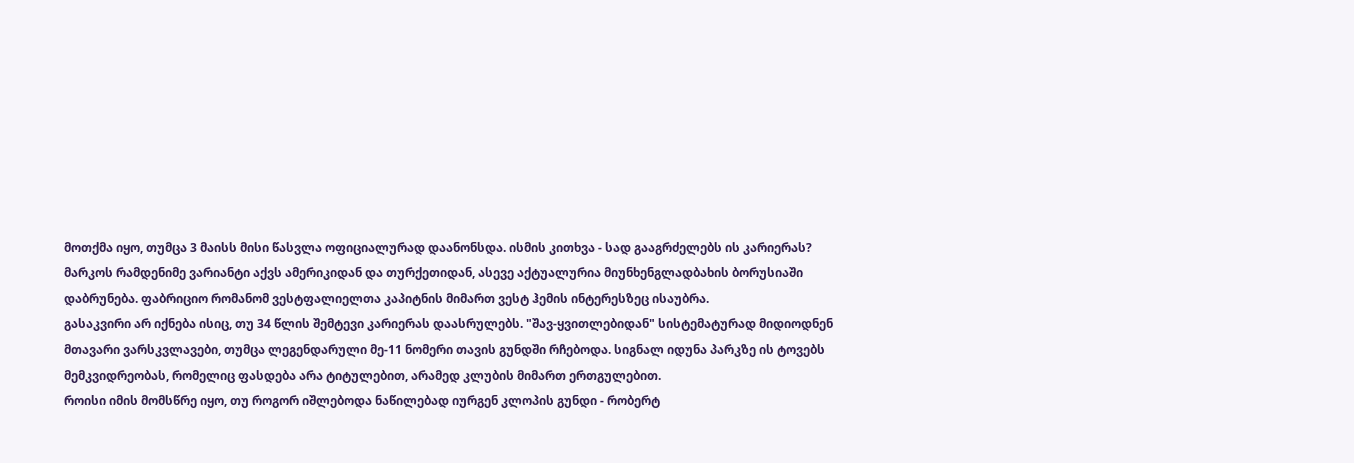მოთქმა იყო, თუმცა 3 მაისს მისი წასვლა ოფიციალურად დაანონსდა. ისმის კითხვა - სად გააგრძელებს ის კარიერას? მარკოს რამდენიმე ვარიანტი აქვს ამერიკიდან და თურქეთიდან, ასევე აქტუალურია მიუნხენგლადბახის ბორუსიაში დაბრუნება. ფაბრიციო რომანომ ვესტფალიელთა კაპიტნის მიმართ ვესტ ჰემის ინტერესზეც ისაუბრა.
გასაკვირი არ იქნება ისიც, თუ 34 წლის შემტევი კარიერას დაასრულებს. "შავ-ყვითლებიდან" სისტემატურად მიდიოდნენ მთავარი ვარსკვლავები, თუმცა ლეგენდარული მე-11 ნომერი თავის გუნდში რჩებოდა. სიგნალ იდუნა პარკზე ის ტოვებს მემკვიდრეობას, რომელიც ფასდება არა ტიტულებით, არამედ კლუბის მიმართ ერთგულებით.
როისი იმის მომსწრე იყო, თუ როგორ იშლებოდა ნაწილებად იურგენ კლოპის გუნდი - რობერტ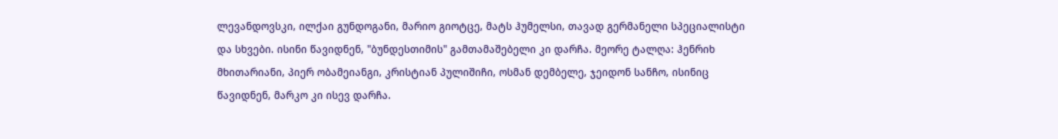ლევანდოვსკი, ილქაი გუნდოგანი, მარიო გიოტცე, მატს ჰუმელსი, თავად გერმანელი სპეციალისტი და სხვები. ისინი წავიდნენ, "ბუნდესთიმის" გამთამაშებელი კი დარჩა. მეორე ტალღა: ჰენრიხ მხითარიანი, პიერ ობამეიანგი, კრისტიან პულიშიჩი, ოსმან დემბელე, ჯეიდონ სანჩო, ისინიც წავიდნენ, მარკო კი ისევ დარჩა.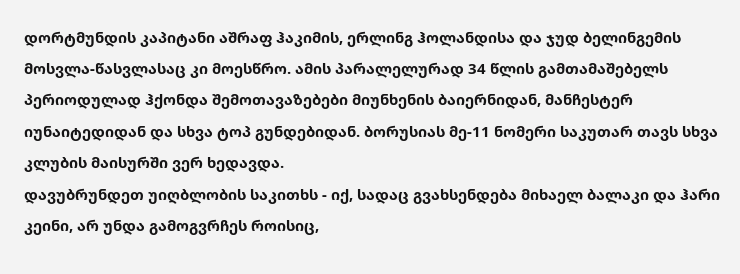დორტმუნდის კაპიტანი აშრაფ ჰაკიმის, ერლინგ ჰოლანდისა და ჯუდ ბელინგემის მოსვლა-წასვლასაც კი მოესწრო. ამის პარალელურად 34 წლის გამთამაშებელს პერიოდულად ჰქონდა შემოთავაზებები მიუნხენის ბაიერნიდან, მანჩესტერ იუნაიტედიდან და სხვა ტოპ გუნდებიდან. ბორუსიას მე-11 ნომერი საკუთარ თავს სხვა კლუბის მაისურში ვერ ხედავდა.
დავუბრუნდეთ უიღბლობის საკითხს - იქ, სადაც გვახსენდება მიხაელ ბალაკი და ჰარი კეინი, არ უნდა გამოგვრჩეს როისიც,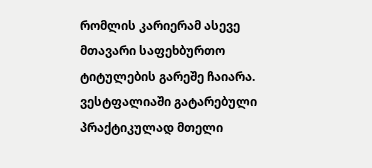რომლის კარიერამ ასევე მთავარი საფეხბურთო ტიტულების გარეშე ჩაიარა. ვესტფალიაში გატარებული პრაქტიკულად მთელი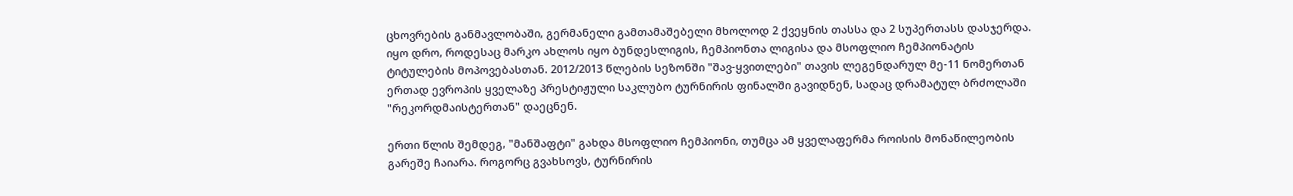ცხოვრების განმავლობაში, გერმანელი გამთამაშებელი მხოლოდ 2 ქვეყნის თასსა და 2 სუპერთასს დასჯერდა.
იყო დრო, როდესაც მარკო ახლოს იყო ბუნდესლიგის, ჩემპიონთა ლიგისა და მსოფლიო ჩემპიონატის ტიტულების მოპოვებასთან. 2012/2013 წლების სეზონში "შავ-ყვითლები" თავის ლეგენდარულ მე-11 ნომერთან ერთად ევროპის ყველაზე პრესტიჟული საკლუბო ტურნირის ფინალში გავიდნენ, სადაც დრამატულ ბრძოლაში "რეკორდმაისტერთან" დაეცნენ.

ერთი წლის შემდეგ, "მანშაფტი" გახდა მსოფლიო ჩემპიონი, თუმცა ამ ყველაფერმა როისის მონაწილეობის გარეშე ჩაიარა. როგორც გვახსოვს, ტურნირის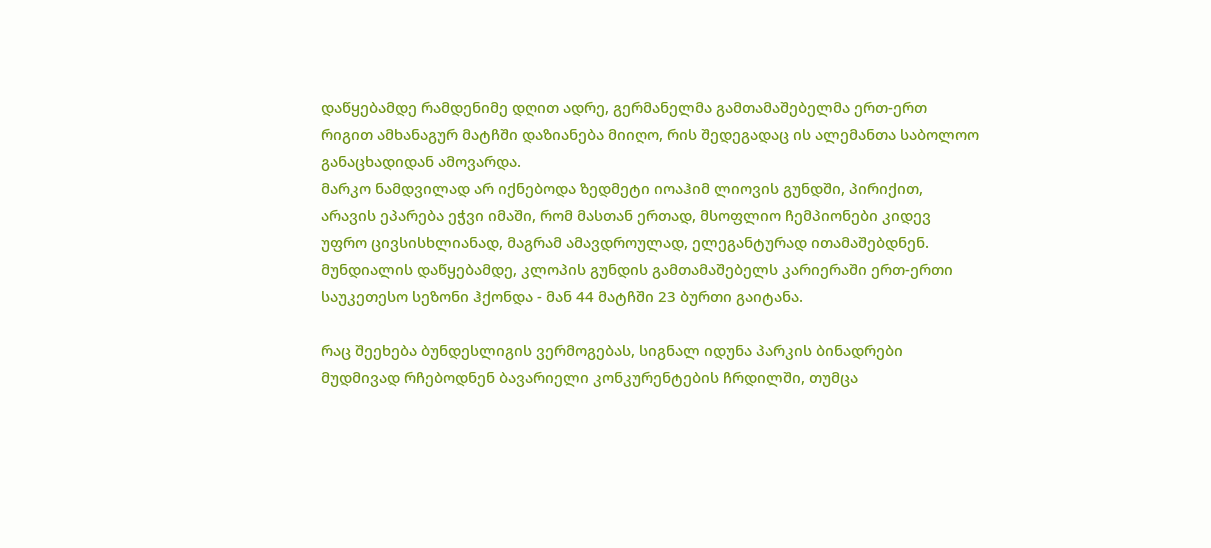დაწყებამდე რამდენიმე დღით ადრე, გერმანელმა გამთამაშებელმა ერთ-ერთ რიგით ამხანაგურ მატჩში დაზიანება მიიღო, რის შედეგადაც ის ალემანთა საბოლოო განაცხადიდან ამოვარდა.
მარკო ნამდვილად არ იქნებოდა ზედმეტი იოაჰიმ ლიოვის გუნდში, პირიქით, არავის ეპარება ეჭვი იმაში, რომ მასთან ერთად, მსოფლიო ჩემპიონები კიდევ უფრო ცივსისხლიანად, მაგრამ ამავდროულად, ელეგანტურად ითამაშებდნენ. მუნდიალის დაწყებამდე, კლოპის გუნდის გამთამაშებელს კარიერაში ერთ-ერთი საუკეთესო სეზონი ჰქონდა - მან 44 მატჩში 23 ბურთი გაიტანა.

რაც შეეხება ბუნდესლიგის ვერმოგებას, სიგნალ იდუნა პარკის ბინადრები მუდმივად რჩებოდნენ ბავარიელი კონკურენტების ჩრდილში, თუმცა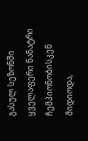გასულ სეზონში ყველაფერი ნანატრი ჩემპიონობისკენ მიდიოდა,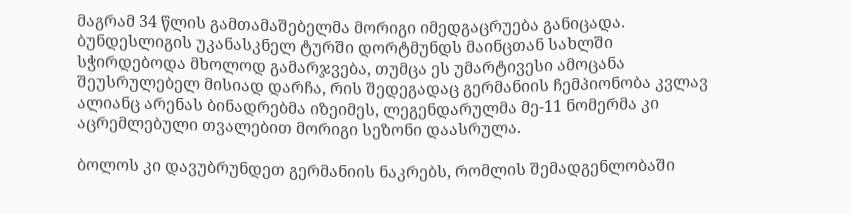მაგრამ 34 წლის გამთამაშებელმა მორიგი იმედგაცრუება განიცადა.
ბუნდესლიგის უკანასკნელ ტურში დორტმუნდს მაინცთან სახლში სჭირდებოდა მხოლოდ გამარჯვება, თუმცა ეს უმარტივესი ამოცანა შეუსრულებელ მისიად დარჩა, რის შედეგადაც გერმანიის ჩემპიონობა კვლავ ალიანც არენას ბინადრებმა იზეიმეს, ლეგენდარულმა მე-11 ნომერმა კი აცრემლებული თვალებით მორიგი სეზონი დაასრულა.

ბოლოს კი დავუბრუნდეთ გერმანიის ნაკრებს, რომლის შემადგენლობაში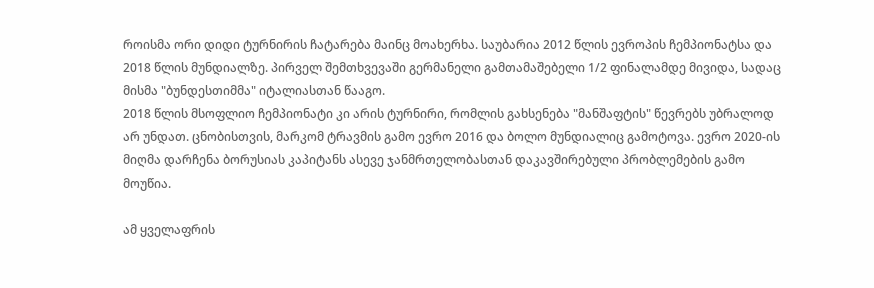როისმა ორი დიდი ტურნირის ჩატარება მაინც მოახერხა. საუბარია 2012 წლის ევროპის ჩემპიონატსა და 2018 წლის მუნდიალზე. პირველ შემთხვევაში გერმანელი გამთამაშებელი 1/2 ფინალამდე მივიდა, სადაც მისმა "ბუნდესთიმმა" იტალიასთან წააგო.
2018 წლის მსოფლიო ჩემპიონატი კი არის ტურნირი, რომლის გახსენება "მანშაფტის" წევრებს უბრალოდ არ უნდათ. ცნობისთვის, მარკომ ტრავმის გამო ევრო 2016 და ბოლო მუნდიალიც გამოტოვა. ევრო 2020-ის მიღმა დარჩენა ბორუსიას კაპიტანს ასევე ჯანმრთელობასთან დაკავშირებული პრობლემების გამო მოუწია.

ამ ყველაფრის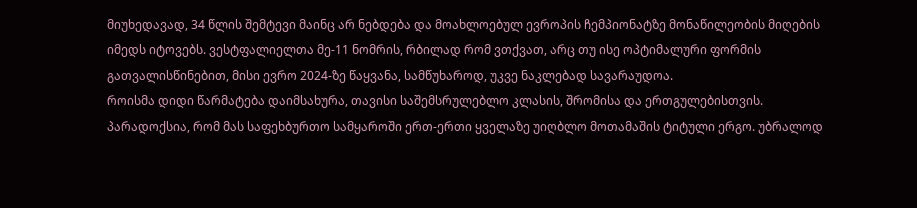მიუხედავად, 34 წლის შემტევი მაინც არ ნებდება და მოახლოებულ ევროპის ჩემპიონატზე მონაწილეობის მიღების იმედს იტოვებს. ვესტფალიელთა მე-11 ნომრის, რბილად რომ ვთქვათ, არც თუ ისე ოპტიმალური ფორმის გათვალისწინებით, მისი ევრო 2024-ზე წაყვანა, სამწუხაროდ, უკვე ნაკლებად სავარაუდოა.
როისმა დიდი წარმატება დაიმსახურა, თავისი საშემსრულებლო კლასის, შრომისა და ერთგულებისთვის. პარადოქსია, რომ მას საფეხბურთო სამყაროში ერთ-ერთი ყველაზე უიღბლო მოთამაშის ტიტული ერგო. უბრალოდ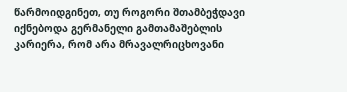წარმოიდგინეთ, თუ როგორი შთამბეჭდავი იქნებოდა გერმანელი გამთამაშებლის კარიერა, რომ არა მრავალრიცხოვანი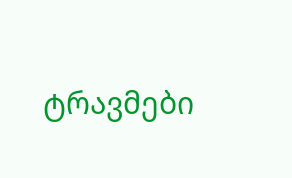ტრავმები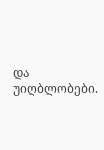და უიღბლობები.